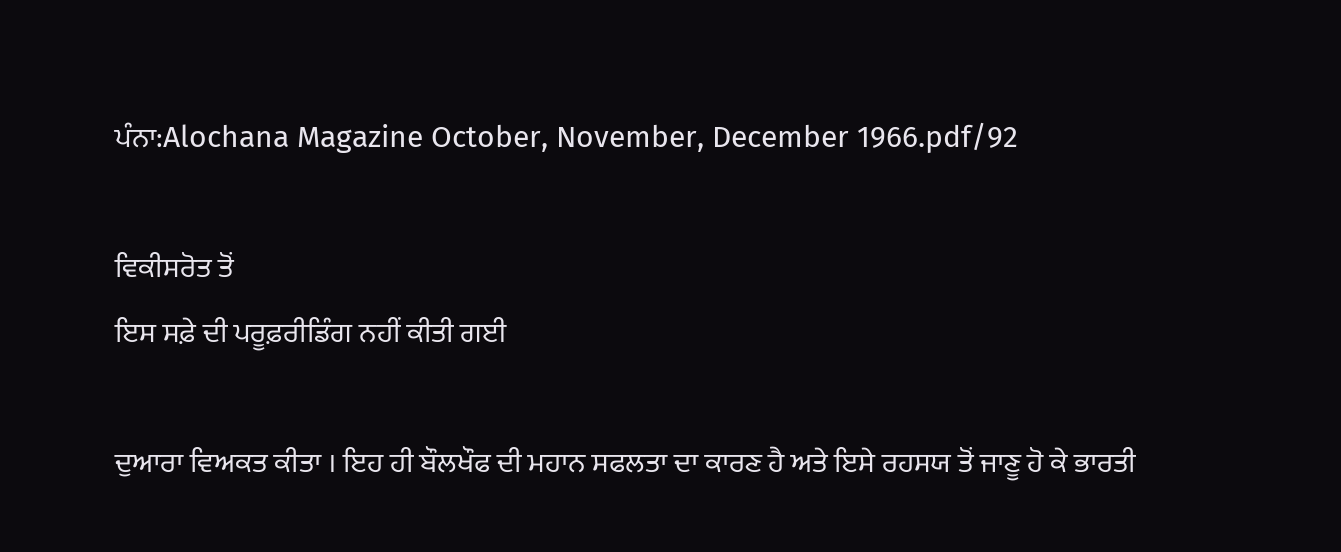ਪੰਨਾ:Alochana Magazine October, November, December 1966.pdf/92

ਵਿਕੀਸਰੋਤ ਤੋਂ
ਇਸ ਸਫ਼ੇ ਦੀ ਪਰੂਫ਼ਰੀਡਿੰਗ ਨਹੀਂ ਕੀਤੀ ਗਈ

ਦੁਆਰਾ ਵਿਅਕਤ ਕੀਤਾ । ਇਹ ਹੀ ਬੌਲਖੌਫ ਦੀ ਮਹਾਨ ਸਫਲਤਾ ਦਾ ਕਾਰਣ ਹੈ ਅਤੇ ਇਸੇ ਰਹਸਯ ਤੋਂ ਜਾਣੂ ਹੋ ਕੇ ਭਾਰਤੀ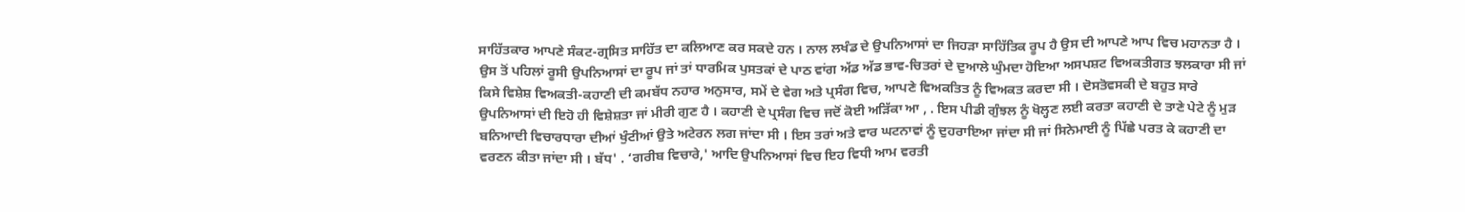ਸਾਹਿੱਤਕਾਰ ਆਪਣੇ ਸੰਕਟ-ਗ੍ਰਸਿਤ ਸਾਹਿੱਤ ਦਾ ਕਲਿਆਣ ਕਰ ਸਕਦੇ ਹਨ । ਨਾਲ ਲਖੰਡ ਦੇ ਉਪਨਿਆਸਾਂ ਦਾ ਜਿਹੜਾ ਸਾਹਿੱਤਿਕ ਰੂਪ ਹੈ ਉਸ ਦੀ ਆਪਣੇ ਆਪ ਵਿਚ ਮਹਾਨਤਾ ਹੈ । ਉਸ ਤੋਂ ਪਹਿਲਾਂ ਰੂਸੀ ਉਪਨਿਆਸਾਂ ਦਾ ਰੂਪ ਜਾਂ ਤਾਂ ਧਾਰਮਿਕ ਪੁਸਤਕਾਂ ਦੇ ਪਾਠ ਵਾਂਗ ਅੱਡ ਅੱਡ ਭਾਵ-ਚਿਤਰਾਂ ਦੇ ਦੁਆਲੇ ਘੁੰਮਦਾ ਹੋਇਆ ਅਸਪਸ਼ਟ ਵਿਅਕਤੀਗਤ ਝਲਕਾਰਾ ਸੀ ਜਾਂ ਕਿਸੇ ਵਿਸ਼ੇਸ਼ ਵਿਅਕਤੀ-ਕਹਾਣੀ ਦੀ ਕਮਬੱਧ ਨਹਾਰ ਅਨੁਸਾਰ, ਸਮੇਂ ਦੇ ਵੇਗ ਅਤੇ ਪ੍ਰਸੰਗ ਵਿਚ, ਆਪਣੇ ਵਿਅਕਤਿਤ ਨੂੰ ਵਿਅਕਤ ਕਰਦਾ ਸੀ । ਦੋਸਤੋਵਸਕੀ ਦੇ ਬਹੁਤ ਸਾਰੇ ਉਪਨਿਆਸਾਂ ਦੀ ਇਹੋ ਹੀ ਵਿਸ਼ੇਸ਼ਤਾ ਜਾਂ ਮੀਰੀ ਗੁਣ ਹੈ । ਕਹਾਣੀ ਦੇ ਪ੍ਰਸੰਗ ਵਿਚ ਜਦੋਂ ਕੋਈ ਅੜਿੱਕਾ ਆ , . ਇਸ ਪੀਡੀ ਗੁੰਝਲ ਨੂੰ ਖੋਲ੍ਹਣ ਲਈ ਕਰਤਾ ਕਹਾਣੀ ਦੇ ਤਾਣੇ ਪੇਟੇ ਨੂੰ ਮੁੜ ਬਨਿਆਦੀ ਵਿਚਾਰਧਾਰਾ ਦੀਆਂ ਖੁੰਟੀਆਂ ਉਤੇ ਅਟੇਰਨ ਲਗ ਜਾਂਦਾ ਸੀ । ਇਸ ਤਰਾਂ ਅਤੇ ਵਾਰ ਘਟਨਾਵਾਂ ਨੂੰ ਦੁਹਰਾਇਆ ਜਾਂਦਾ ਸੀ ਜਾਂ ਸਿਨੇਮਾਈ ਨੂੰ ਪਿੱਛੇ ਪਰਤ ਕੇ ਕਹਾਣੀ ਦਾ ਵਰਣਨ ਕੀਤਾ ਜਾਂਦਾ ਸੀ । ਬੱਧ' . ‘ਗਰੀਬ ਵਿਚਾਰੇ,' ਆਦਿ ਉਪਨਿਆਸਾਂ ਵਿਚ ਇਹ ਵਿਧੀ ਆਮ ਵਰਤੀ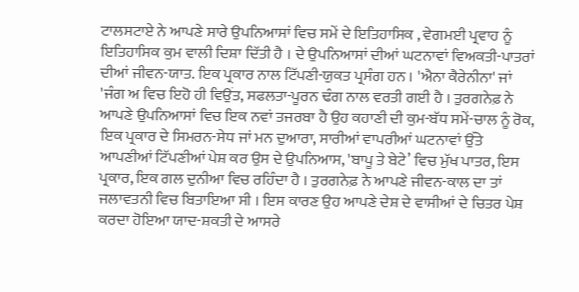ਟਾਲਸਟਾਏ ਨੇ ਆਪਣੇ ਸਾਰੇ ਉਪਨਿਆਸਾਂ ਵਿਚ ਸਮੇਂ ਦੇ ਇਤਿਹਾਸਿਕ , ਵੇਗਮਈ ਪ੍ਰਵਾਹ ਨੂੰ ਇਤਿਹਾਸਿਕ ਕੁਮ ਵਾਲੀ ਦਿਸ਼ਾ ਦਿੱਤੀ ਹੈ । ਦੇ ਉਪਨਿਆਸਾਂ ਦੀਆਂ ਘਟਨਾਵਾਂ ਵਿਅਕਤੀ-ਪਾਤਰਾਂ ਦੀਆਂ ਜੀਵਨ-ਯਾਤ. ਇਕ ਪ੍ਰਕਾਰ ਨਾਲ ਟਿੱਪਣੀ-ਯੁਕਤ ਪ੍ਰਸੰਗ ਹਨ । 'ਐਨਾ ਕੈਰੇਨੀਨਾ' ਜਾਂ 'ਜੰਗ ਅ ਵਿਚ ਇਹੋ ਹੀ ਵਿਉਂਤ, ਸਫਲਤਾ-ਪੂਰਨ ਢੰਗ ਨਾਲ ਵਰਤੀ ਗਈ ਹੈ । ਤੁਰਗਨੇਫ਼ ਨੇ ਆਪਣੇ ਉਪਨਿਆਸਾਂ ਵਿਚ ਇਕ ਨਵਾਂ ਤਜਰਬਾ ਹੈ ਉਹ ਕਹਾਣੀ ਦੀ ਕੁਮ-ਬੱਧ ਸਮੇਂ-ਚਾਲ ਨੂੰ ਰੋਕ, ਇਕ ਪ੍ਰਕਾਰ ਦੇ ਸਿਮਰਨ-ਸੇਧ ਜਾਂ ਮਨ ਦੁਆਰਾ, ਸਾਰੀਆਂ ਵਾਪਰੀਆਂ ਘਟਨਾਵਾਂ ਉੱਤੇ ਆਪਣੀਆਂ ਟਿੱਪਣੀਆਂ ਪੇਸ਼ ਕਰ ਉਸ ਦੇ ਉਪਨਿਆਸ, 'ਬਾਪੂ ਤੇ ਬੇਟੇ’ ਵਿਚ ਮੁੱਖ ਪਾਤਰ, ਇਸ ਪ੍ਰਕਾਰ, ਇਕ ਗਲ ਦੁਨੀਆ ਵਿਚ ਰਹਿੰਦਾ ਹੈ । ਤੁਰਗਨੇਫ਼ ਨੇ ਆਪਣੇ ਜੀਵਨ-ਕਾਲ ਦਾ ਤਾਂ ਜਲਾਵਤਨੀ ਵਿਚ ਬਿਤਾਇਆ ਸੀ । ਇਸ ਕਾਰਣ ਉਹ ਆਪਣੇ ਦੇਸ਼ ਦੇ ਵਾਸੀਆਂ ਦੇ ਚਿਤਰ ਪੇਸ਼ ਕਰਦਾ ਹੋਇਆ ਯਾਦ-ਸ਼ਕਤੀ ਦੇ ਆਸਰੇ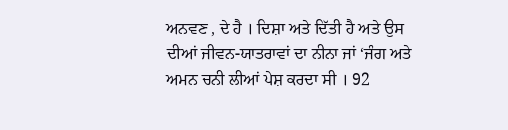ਅਨਵਣ , ਦੇ ਹੈ । ਦਿਸ਼ਾ ਅਤੇ ਦਿੱਤੀ ਹੈ ਅਤੇ ਉਸ ਦੀਆਂ ਜੀਵਨ-ਯਾਤਰਾਵਾਂ ਦਾ ਨੀਨਾ ਜਾਂ ‘ਜੰਗ ਅਤੇ ਅਮਨ ਚਨੀ ਲੀਆਂ ਪੇਸ਼ ਕਰਦਾ ਸੀ । 92